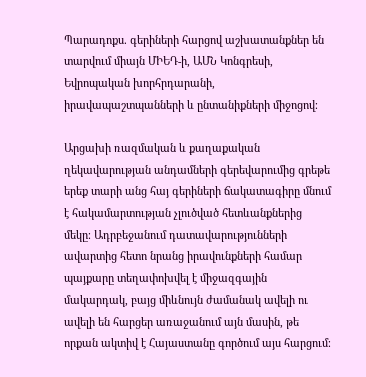Պարադոքս. գերիների հարցով աշխատանքներ են տարվում միայն ՄԻԵԴ-ի, ԱՄՆ Կոնգրեսի, Եվրոպական խորհրդարանի, իրավապաշտպանների և ընտանիքների միջոցով։

Արցախի ռազմական և քաղաքական ղեկավարության անդամների գերեվարումից գրեթե երեք տարի անց հայ գերիների ճակատագիրը մնում է հակամարտության չլուծված հետևանքներից մեկը։ Ադրբեջանում դատավարությունների ավարտից հետո նրանց իրավունքների համար պայքարը տեղափոխվել է միջազգային մակարդակ, բայց միևնույն ժամանակ ավելի ու ավելի են հարցեր առաջանում այն մասին, թե որքան ակտիվ է Հայաստանը գործում այս հարցում։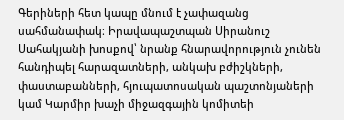Գերիների հետ կապը մնում է չափազանց սահմանափակ։ Իրավապաշտպան Սիրանուշ Սահակյանի խոսքով՝ նրանք հնարավորություն չունեն հանդիպել հարազատների, անկախ բժիշկների, փաստաբանների, հյուպատոսական պաշտոնյաների կամ Կարմիր խաչի միջազգային կոմիտեի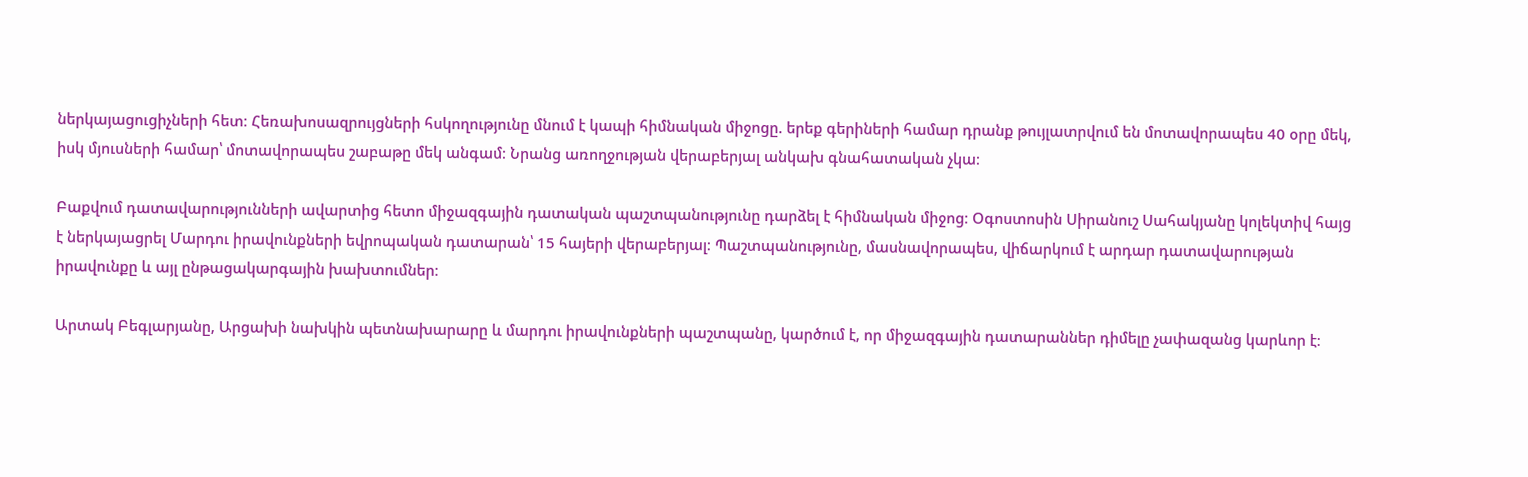ներկայացուցիչների հետ։ Հեռախոսազրույցների հսկողությունը մնում է կապի հիմնական միջոցը. երեք գերիների համար դրանք թույլատրվում են մոտավորապես 40 օրը մեկ, իսկ մյուսների համար՝ մոտավորապես շաբաթը մեկ անգամ։ Նրանց առողջության վերաբերյալ անկախ գնահատական չկա։

Բաքվում դատավարությունների ավարտից հետո միջազգային դատական պաշտպանությունը դարձել է հիմնական միջոց։ Օգոստոսին Սիրանուշ Սահակյանը կոլեկտիվ հայց է ներկայացրել Մարդու իրավունքների եվրոպական դատարան՝ 15 հայերի վերաբերյալ։ Պաշտպանությունը, մասնավորապես, վիճարկում է արդար դատավարության իրավունքը և այլ ընթացակարգային խախտումներ։

Արտակ Բեգլարյանը, Արցախի նախկին պետնախարարը և մարդու իրավունքների պաշտպանը, կարծում է, որ միջազգային դատարաններ դիմելը չափազանց կարևոր է։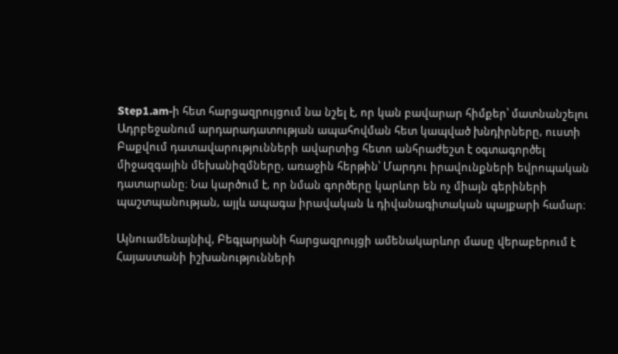Step1.am-ի հետ հարցազրույցում նա նշել է, որ կան բավարար հիմքեր՝ մատնանշելու Ադրբեջանում արդարադատության ապահովման հետ կապված խնդիրները, ուստի Բաքվում դատավարությունների ավարտից հետո անհրաժեշտ է օգտագործել միջազգային մեխանիզմները, առաջին հերթին՝ Մարդու իրավունքների եվրոպական դատարանը։ Նա կարծում է, որ նման գործերը կարևոր են ոչ միայն գերիների պաշտպանության, այլև ապագա իրավական և դիվանագիտական պայքարի համար։

Այնուամենայնիվ, Բեգլարյանի հարցազրույցի ամենակարևոր մասը վերաբերում է Հայաստանի իշխանությունների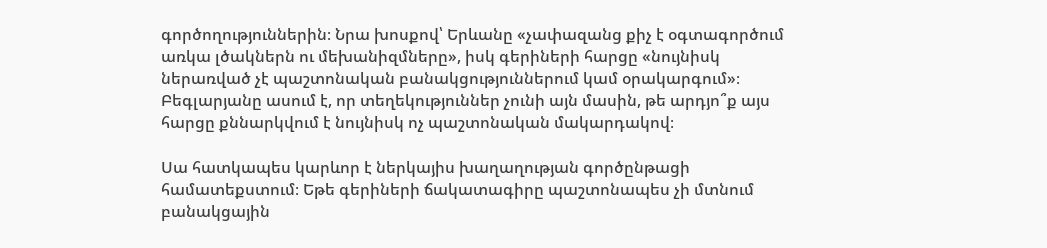գործողություններին։ Նրա խոսքով՝ Երևանը «չափազանց քիչ է օգտագործում առկա լծակներն ու մեխանիզմները», իսկ գերիների հարցը «նույնիսկ ներառված չէ պաշտոնական բանակցություններում կամ օրակարգում»։ Բեգլարյանը ասում է, որ տեղեկություններ չունի այն մասին, թե արդյո՞ք այս հարցը քննարկվում է նույնիսկ ոչ պաշտոնական մակարդակով։

Սա հատկապես կարևոր է ներկայիս խաղաղության գործընթացի համատեքստում։ Եթե գերիների ճակատագիրը պաշտոնապես չի մտնում բանակցային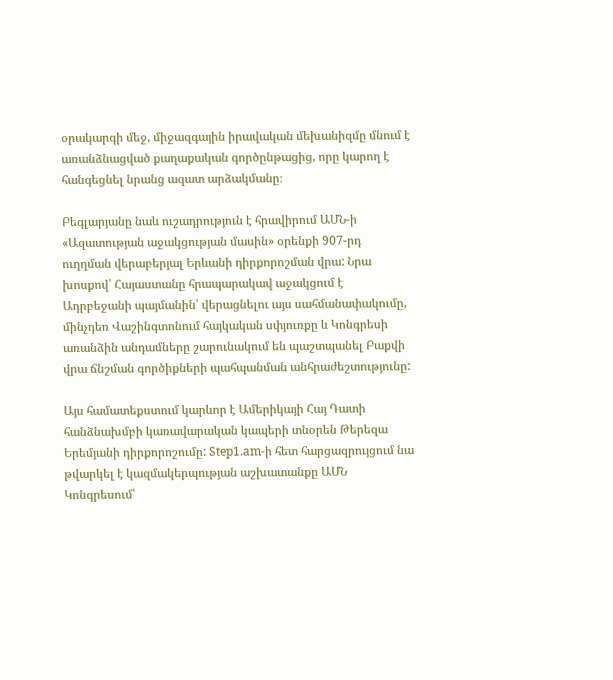օրակարգի մեջ, միջազգային իրավական մեխանիզմը մնում է առանձնացված քաղաքական գործընթացից, որը կարող է հանգեցնել նրանց ազատ արձակմանը։

Բեգլարյանը նաև ուշադրություն է հրավիրում ԱՄՆ-ի «Ազատության աջակցության մասին» օրենքի 907-րդ ուղղման վերաբերյալ Երևանի դիրքորոշման վրա: Նրա խոսքով՝ Հայաստանը հրապարակավ աջակցում է Ադրբեջանի պայմանին՝ վերացնելու այս սահմանափակումը, մինչդեռ Վաշինգտոնում հայկական սփյուռքը և Կոնգրեսի առանձին անդամները շարունակում են պաշտպանել Բաքվի վրա ճնշման գործիքների պահպանման անհրաժեշտությունը:

Այս համատեքստում կարևոր է Ամերիկայի Հայ Դատի հանձնախմբի կառավարական կապերի տնօրեն Թերեզա Երեմյանի դիրքորոշումը: Step1.am-ի հետ հարցազրույցում նա թվարկել է կազմակերպության աշխատանքը ԱՄՆ Կոնգրեսում՝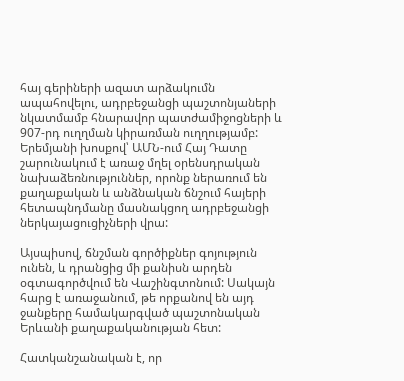հայ գերիների ազատ արձակումն ապահովելու, ադրբեջանցի պաշտոնյաների նկատմամբ հնարավոր պատժամիջոցների և 907-րդ ուղղման կիրառման ուղղությամբ: Երեմյանի խոսքով՝ ԱՄՆ-ում Հայ Դատը շարունակում է առաջ մղել օրենսդրական նախաձեռնություններ, որոնք ներառում են քաղաքական և անձնական ճնշում հայերի հետապնդմանը մասնակցող ադրբեջանցի ներկայացուցիչների վրա:

Այսպիսով, ճնշման գործիքներ գոյություն ունեն, և դրանցից մի քանիսն արդեն օգտագործվում են Վաշինգտոնում: Սակայն հարց է առաջանում, թե որքանով են այդ ջանքերը համակարգված պաշտոնական Երևանի քաղաքականության հետ:

Հատկանշանական է, որ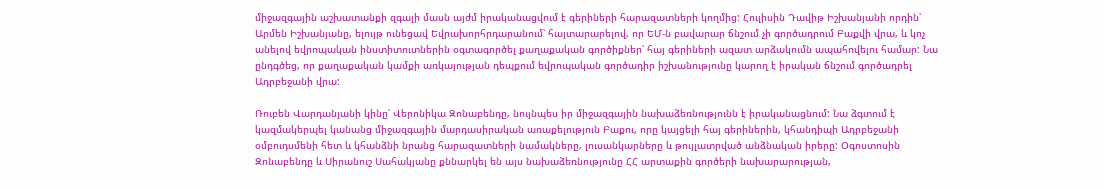միջազգային աշխատանքի զգալի մասն այժմ իրականացվում է գերիների հարազատների կողմից: Հուլիսին Դավիթ Իշխանյանի որդին՝ Արմեն Իշխանյանը, ելույթ ունեցավ Եվրախորհրդարանում՝ հայտարարելով, որ ԵՄ-ն բավարար ճնշում չի գործադրում Բաքվի վրա, և կոչ անելով եվրոպական ինստիտուտներին օգտագործել քաղաքական գործիքներ՝ հայ գերիների ազատ արձակումն ապահովելու համար: Նա ընդգծեց, որ քաղաքական կամքի առկայության դեպքում եվրոպական գործադիր իշխանությունը կարող է իրական ճնշում գործադրել Ադրբեջանի վրա:

Ռուբեն Վարդանյանի կինը՝ Վերոնիկա Զոնաբենդը, նույնպես իր միջազգային նախաձեռնությունն է իրականացնում: Նա ձգտում է կազմակերպել կանանց միջազգային մարդասիրական առաքելություն Բաքու, որը կայցելի հայ գերիներին, կհանդիպի Ադրբեջանի օմբուդսմենի հետ և կհանձնի նրանց հարազատների նամակները, լուսանկարները և թույլատրված անձնական իրերը: Օգոստոսին Զոնաբենդը և Սիրանուշ Սահակյանը քննարկել են այս նախաձեռնությունը ՀՀ արտաքին գործերի նախարարության,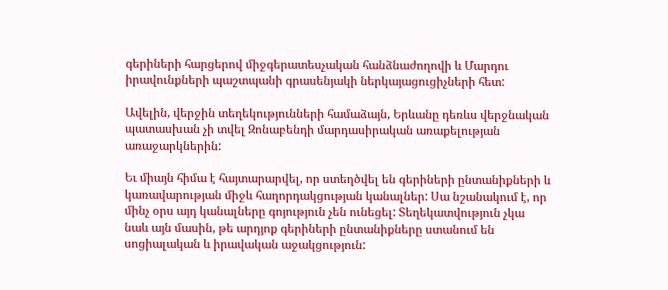գերիների հարցերով միջգերատեսչական հանձնաժողովի և Մարդու իրավունքների պաշտպանի գրասենյակի ներկայացուցիչների հետ:

Ավելին, վերջին տեղեկությունների համաձայն, Երևանը դեռևս վերջնական պատասխան չի տվել Զոնաբենդի մարդասիրական առաքելության առաջարկներին:

Եւ միայն հիմա է հայտարարվել, որ ստեղծվել են գերիների ընտանիքների և կառավարության միջև հաղորդակցության կանալներ: Սա նշանակում է, որ մինչ օրս այդ կանալները գոյություն չեն ունեցել: Տեղեկատվություն չկա նաև այն մասին, թե արդյոք գերիների ընտանիքները ստանում են սոցիալական և իրավական աջակցություն: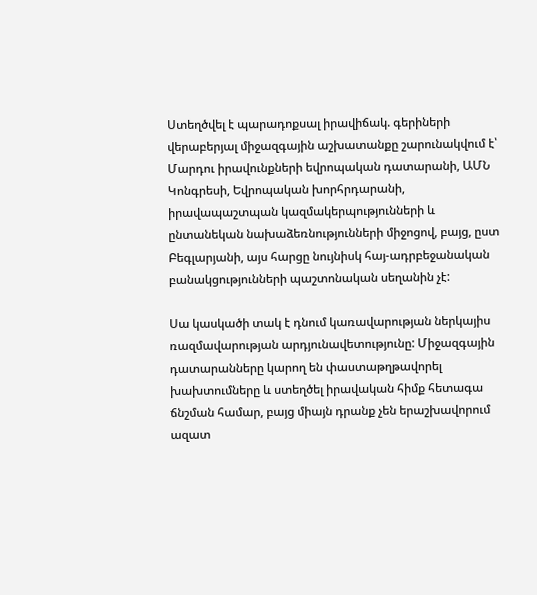Ստեղծվել է պարադոքսալ իրավիճակ. գերիների վերաբերյալ միջազգային աշխատանքը շարունակվում է՝ Մարդու իրավունքների եվրոպական դատարանի, ԱՄՆ Կոնգրեսի, Եվրոպական խորհրդարանի, իրավապաշտպան կազմակերպությունների և ընտանեկան նախաձեռնությունների միջոցով, բայց, ըստ Բեգլարյանի, այս հարցը նույնիսկ հայ-ադրբեջանական բանակցությունների պաշտոնական սեղանին չէ:

Սա կասկածի տակ է դնում կառավարության ներկայիս ռազմավարության արդյունավետությունը: Միջազգային դատարանները կարող են փաստաթղթավորել խախտումները և ստեղծել իրավական հիմք հետագա ճնշման համար, բայց միայն դրանք չեն երաշխավորում ազատ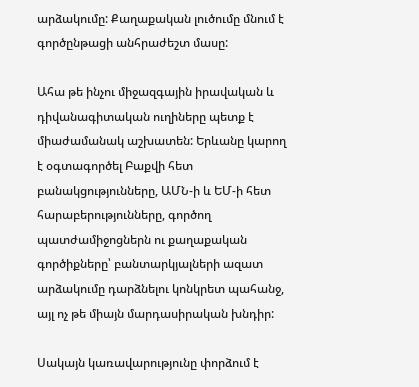արձակումը: Քաղաքական լուծումը մնում է գործընթացի անհրաժեշտ մասը:

Ահա թե ինչու միջազգային իրավական և դիվանագիտական ուղիները պետք է միաժամանակ աշխատեն: Երևանը կարող է օգտագործել Բաքվի հետ բանակցությունները, ԱՄՆ-ի և ԵՄ-ի հետ հարաբերությունները, գործող պատժամիջոցներն ու քաղաքական գործիքները՝ բանտարկյալների ազատ արձակումը դարձնելու կոնկրետ պահանջ, այլ ոչ թե միայն մարդասիրական խնդիր:

Սակայն կառավարությունը փորձում է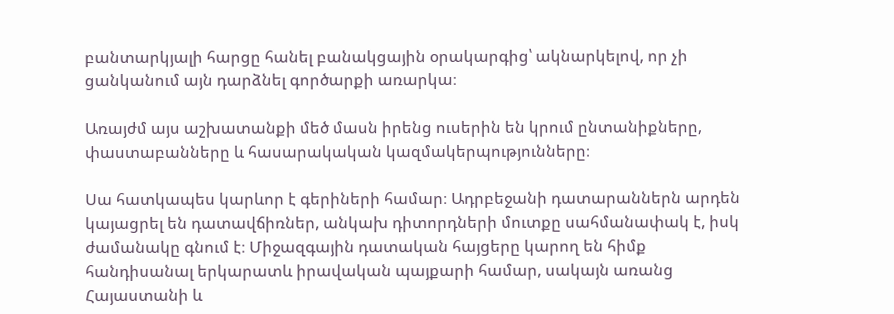բանտարկյալի հարցը հանել բանակցային օրակարգից՝ ակնարկելով, որ չի ցանկանում այն դարձնել գործարքի առարկա։

Առայժմ այս աշխատանքի մեծ մասն իրենց ուսերին են կրում ընտանիքները, փաստաբանները և հասարակական կազմակերպությունները։

Սա հատկապես կարևոր է գերիների համար։ Ադրբեջանի դատարաններն արդեն կայացրել են դատավճիռներ, անկախ դիտորդների մուտքը սահմանափակ է, իսկ ժամանակը գնում է։ Միջազգային դատական հայցերը կարող են հիմք հանդիսանալ երկարատև իրավական պայքարի համար, սակայն առանց Հայաստանի և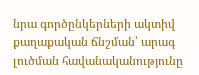նրա գործընկերների ակտիվ քաղաքական ճնշման՝ արագ լուծման հավանականությունը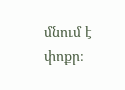մնում է փոքր։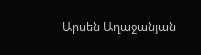Արսեն Աղաջանյան